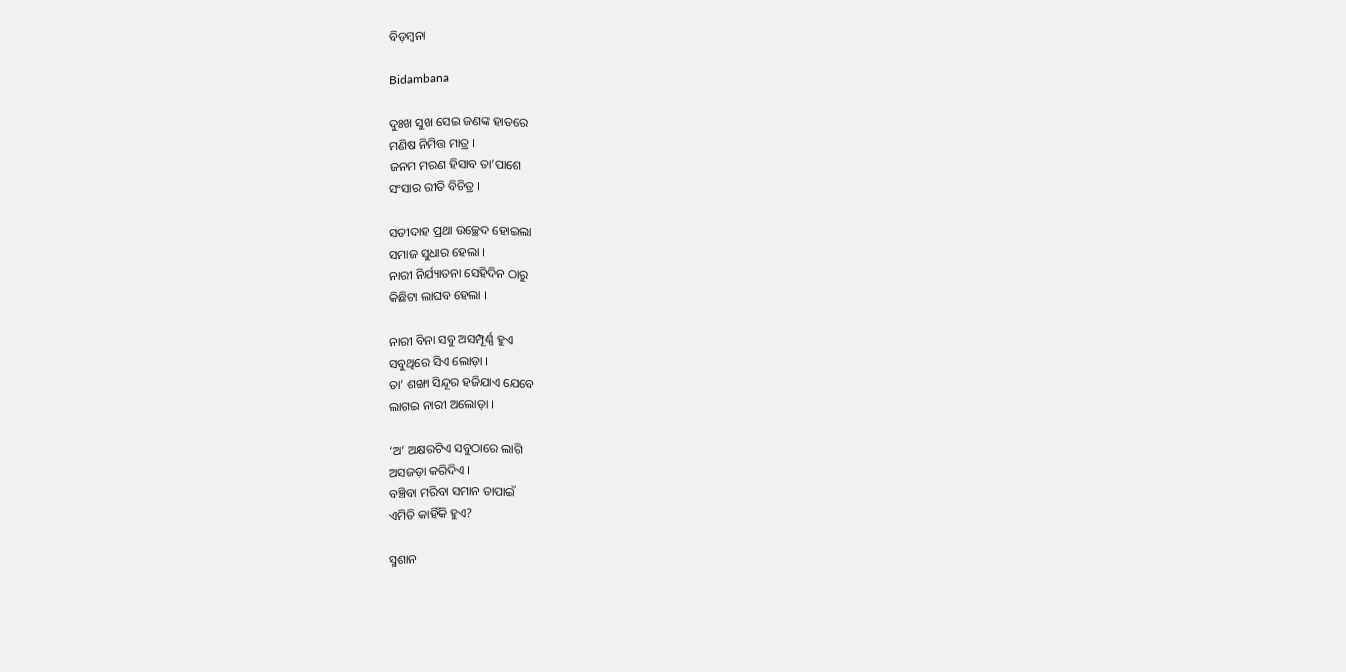ବିଡ଼ମ୍ବନା

Bidambana

ଦୁଃଖ ସୁଖ ସେଇ ଜଣଙ୍କ ହାତରେ
ମଣିଷ ନିମିତ୍ତ ମାତ୍ର ।
ଜନମ ମରଣ ହିସାବ ତା’ପାଶେ
ସଂସାର ରୀତି ବିଚିତ୍ର ।

ସତୀଦାହ ପ୍ରଥା ଉଚ୍ଛେଦ ହୋଇଲା
ସମାଜ ସୁଧାର ହେଲା ।
ନାରୀ ନିର୍ଯ୍ୟାତନା ସେହିଦିନ ଠାରୁ
କିଛିଟା ଲାଘବ ହେଲା ।

ନାରୀ ବିନା ସବୁ ଅସମ୍ପୂର୍ଣ୍ଣ ହୁଏ
ସବୁଥିରେ ସିଏ ଲୋଡ଼ା ।
ତା’ ଶଙ୍ଖା ସିନ୍ଦୂର ହଜିଯାଏ ଯେବେ
ଲାଗଇ ନାରୀ ଅଲୋଡ଼ା ।

‘ଅ’ ଅକ୍ଷରଟିଏ ସବୁଠାରେ ଲାଗି
ଅସଜଡ଼ା କରିଦିଏ ।
ବଞ୍ଚିବା ମରିବା ସମାନ ତାପାଇଁ
ଏମିତି କାହିଁକି ହୁଏ?

ସ୍ମଶାନ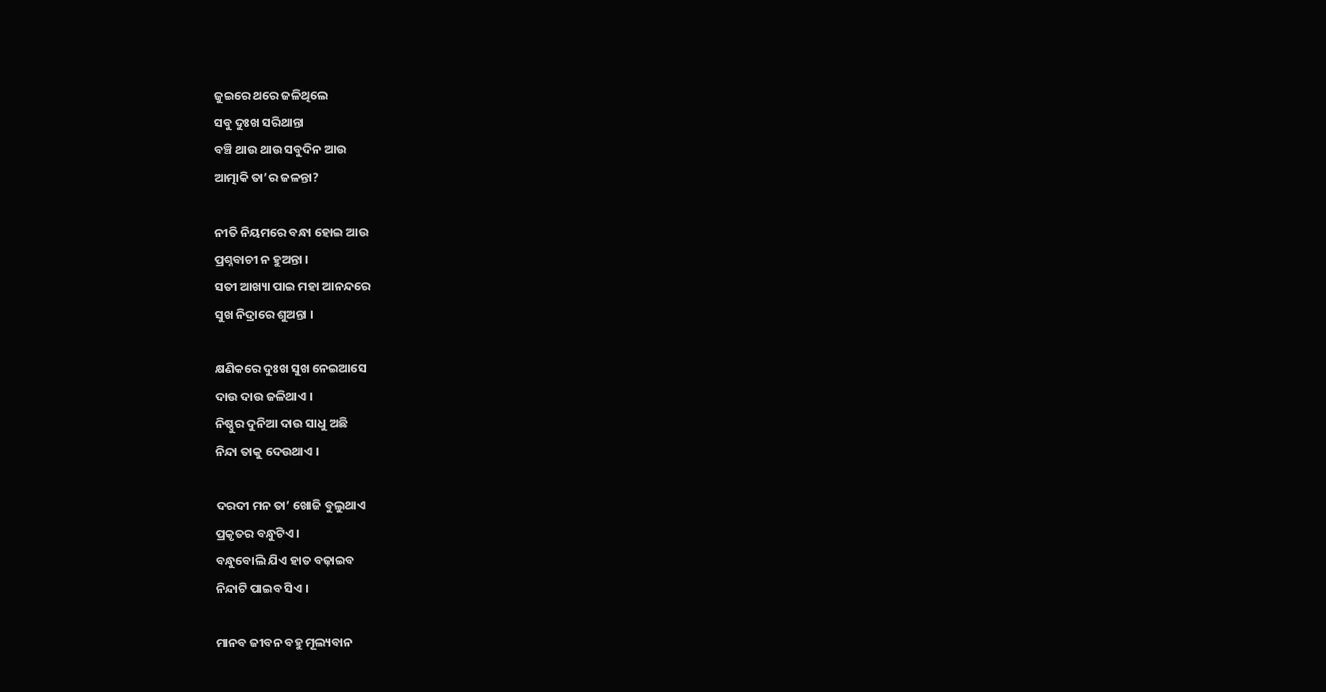ଜୁଇରେ ଥରେ ଜଳିଥିଲେ
ସବୁ ଦୁଃଖ ସରିଥାନ୍ତା
ବଞ୍ଚି ଥାଉ ଥାଉ ସବୁଦିନ ଆଉ
ଆତ୍ମାକି ତା’ର ଜଳନ୍ତା?

ନୀତି ନିୟମରେ ବନ୍ଧା ହୋଇ ଆଉ
ପ୍ରଶ୍ନବାଚୀ ନ ହୁଅନ୍ତା ।
ସତୀ ଆଖ୍ୟା ପାଇ ମହା ଆନନ୍ଦରେ
ସୁଖ ନିଦ୍ରାରେ ଶୁଅନ୍ତା ।

କ୍ଷଣିକରେ ଦୁଃଖ ସୁଖ ନେଇଆସେ
ଦାଉ ଦାଉ ଜଳିଥାଏ ।
ନିଷ୍ଠୁର ଦୁନିଆ ଦାଉ ସାଧୁ ଅଛି
ନିନ୍ଦା ତାକୁ ଦେଉଥାଏ ।

ଦରଦୀ ମନ ତା’ ଖୋଜି ବୁଲୁଥାଏ
ପ୍ରକୃତର ବନ୍ଧୁଟିଏ ।
ବନ୍ଧୁବୋଲି ଯିଏ ହାତ ବଢ଼ାଇବ
ନିନ୍ଦାଟି ପାଇବ ସିଏ ।

ମାନବ ଜୀବନ ବହୁ ମୂଲ୍ୟବାନ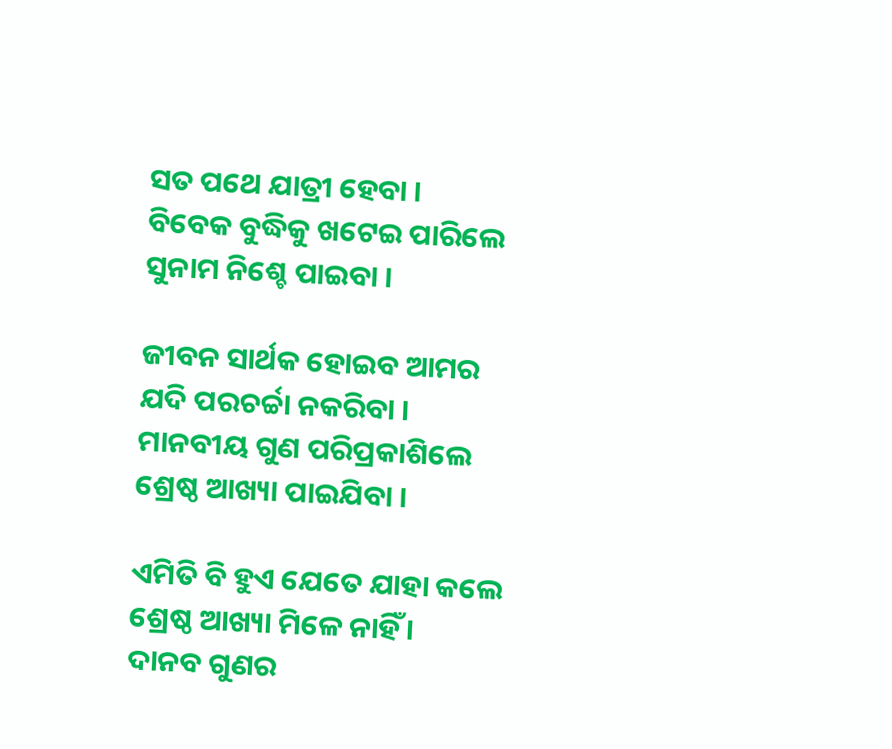ସତ ପଥେ ଯାତ୍ରୀ ହେବା ।
ବିବେକ ବୁଦ୍ଧିକୁ ଖଟେଇ ପାରିଲେ
ସୁନାମ ନିଶ୍ଚେ ପାଇବା ।

ଜୀବନ ସାର୍ଥକ ହୋଇବ ଆମର
ଯଦି ପରଚର୍ଚ୍ଚା ନକରିବା ।
ମାନବୀୟ ଗୁଣ ପରିପ୍ରକାଶିଲେ
ଶ୍ରେଷ୍ଠ ଆଖ୍ୟା ପାଇଯିବା ।

ଏମିତି ବି ହୁଏ ଯେତେ ଯାହା କଲେ
ଶ୍ରେଷ୍ଠ ଆଖ୍ୟା ମିଳେ ନାହିଁ ।
ଦାନବ ଗୁଣର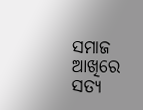ସମାଜ ଆଖିରେ
ସତ୍ୟ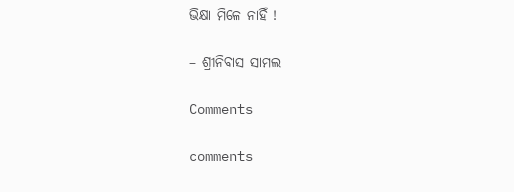ଭିକ୍ଷା ମିଳେ ନାହିଁ !

– ଶ୍ରୀନିବାସ ସାମଲ

Comments

comments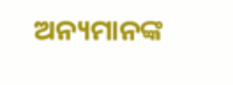ଅନ୍ୟମାନଙ୍କ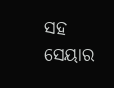ସହ ସେୟାର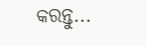କରନ୍ତୁ...